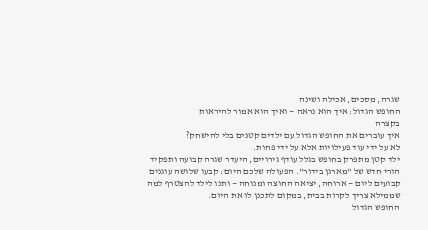שגרה, מסכים, אכילה ושינה
החופש הגדול: איך הוא נראה — ואיך הוא אמור להיראות
בקצרה
איך עוברים את החופש הגדול עם ילדים קטנים בלי להישחק?
לא על ידי עוד פעילויות אלא על ידי פחות.
ילד קטן מתפרק בחופש בגלל עודף גירויים, היעדר שגרה קבועה ותפקיד הורי חדש של "מארגן בידור". הפעולה שלכם היום: קבעו שלושה עוגנים קבועים ליום — ארוחה, יציאה החוצה ומנוחה — ותנו לילד להצטרף למה שממילא צריך לקרות בבית, במקום לתכנן לו את היום.
החופש הגדול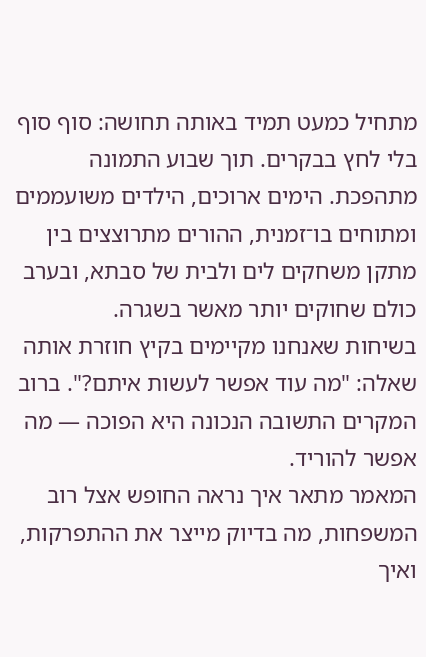מתחיל כמעט תמיד באותה תחושה: סוף סוף בלי לחץ בבקרים. תוך שבוע התמונה מתהפכת. הימים ארוכים, הילדים משועממים ומתוחים בו־זמנית, ההורים מתרוצצים בין מתקן משחקים לים ולבית של סבתא, ובערב כולם שחוקים יותר מאשר בשגרה.
בשיחות שאנחנו מקיימים בקיץ חוזרת אותה שאלה: "מה עוד אפשר לעשות איתם?". ברוב המקרים התשובה הנכונה היא הפוכה — מה אפשר להוריד.
המאמר מתאר איך נראה החופש אצל רוב המשפחות, מה בדיוק מייצר את ההתפרקות, ואיך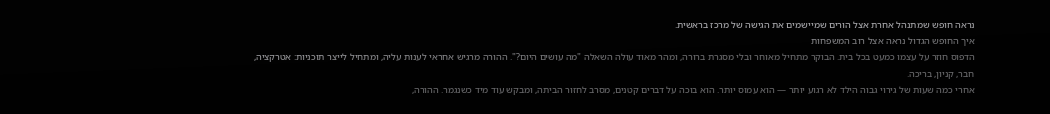נראה חופש שמתנהל אחרת אצל הורים שמיישמים את הגישה של מרכז בראשית.
איך החופש הגדול נראה אצל רוב המשפחות
הדפוס חוזר על עצמו כמעט בכל בית. הבוקר מתחיל מאוחר ובלי מסגרת ברורה, ומהר מאוד עולה השאלה "מה עושים היום?". ההורה מרגיש אחראי לענות עליה, ומתחיל לייצר תוכניות: אטרקציה, חבר, קניון, בריכה.
אחרי כמה שעות של גירוי גבוה הילד לא רגוע יותר — הוא עמוס יותר. הוא בוכה על דברים קטנים, מסרב לחזור הביתה, ומבקש עוד מיד כשנגמר. ההורה,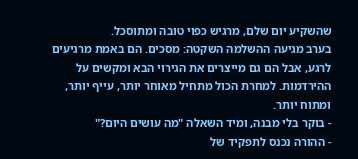שהשקיע יום שלם, מרגיש כפוי טובה ומתוסכל.
בערב מגיעה ההשלמה השקטה: מסכים. הם באמת מרגיעים לרגע, אבל הם גם מייצרים את הגירוי הבא ומקשים על ההירדמות. למחרת הכול מתחיל מאוחר יותר, עייף יותר, ומתוח יותר.
- בוקר בלי מבנה, ומיד השאלה "מה עושים היום?"
- ההורה נכנס לתפקיד של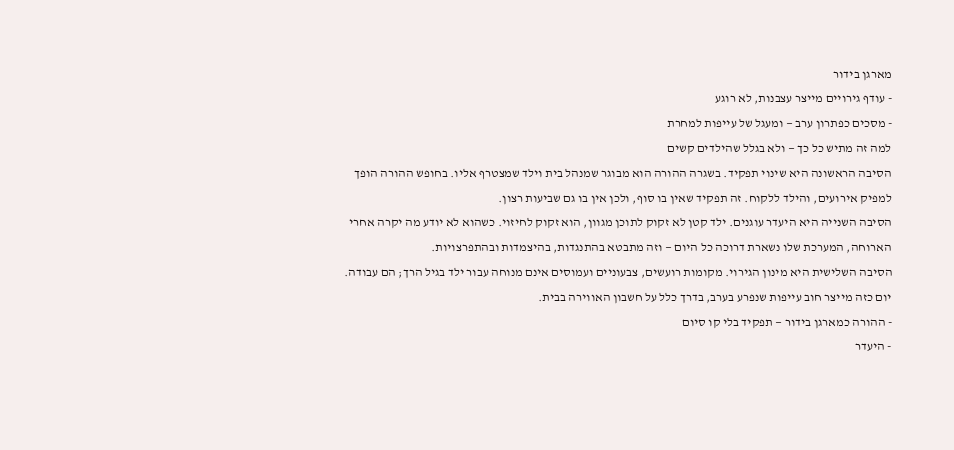מארגן בידור
- עודף גירויים מייצר עצבנות, לא רוגע
- מסכים כפתרון ערב — ומעגל של עייפות למחרת
למה זה מתיש כל כך — ולא בגלל שהילדים קשים
הסיבה הראשונה היא שינוי תפקיד. בשגרה ההורה הוא מבוגר שמנהל בית וילד שמצטרף אליו. בחופש ההורה הופך למפיק אירועים, והילד ללקוח. זה תפקיד שאין בו סוף, ולכן אין בו גם שביעות רצון.
הסיבה השנייה היא היעדר עוגנים. ילד קטן לא זקוק לתוכן מגוון, הוא זקוק לחיזוי. כשהוא לא יודע מה יקרה אחרי הארוחה, המערכת שלו נשארת דרוכה כל היום — וזה מתבטא בהתנגדות, בהיצמדות ובהתפרצויות.
הסיבה השלישית היא מינון הגירוי. מקומות רועשים, צבעוניים ועמוסים אינם מנוחה עבור ילד בגיל הרך; הם עבודה. יום כזה מייצר חוב עייפות שנפרע בערב, בדרך כלל על חשבון האווירה בבית.
- ההורה כמארגן בידור — תפקיד בלי קו סיום
- היעדר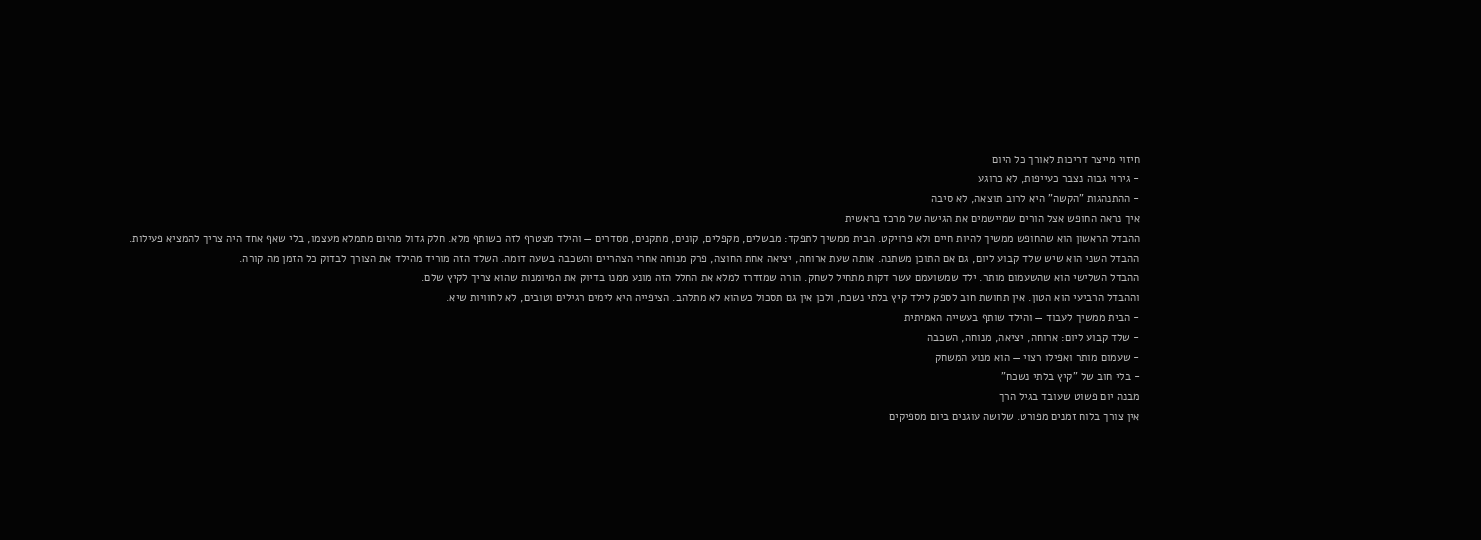חיזוי מייצר דריכות לאורך כל היום
- גירוי גבוה נצבר כעייפות, לא כרוגע
- ההתנהגות "הקשה" היא לרוב תוצאה, לא סיבה
איך נראה החופש אצל הורים שמיישמים את הגישה של מרכז בראשית
ההבדל הראשון הוא שהחופש ממשיך להיות חיים ולא פרויקט. הבית ממשיך לתפקד: מבשלים, מקפלים, קונים, מתקנים, מסדרים — והילד מצטרף לזה כשותף מלא. חלק גדול מהיום מתמלא מעצמו, בלי שאף אחד היה צריך להמציא פעילות.
ההבדל השני הוא שיש שלד קבוע ליום, גם אם התוכן משתנה. אותה שעת ארוחה, יציאה אחת החוצה, פרק מנוחה אחרי הצהריים והשכבה בשעה דומה. השלד הזה מוריד מהילד את הצורך לבדוק כל הזמן מה קורה.
ההבדל השלישי הוא שהשעמום מותר. ילד שמשועמם עשר דקות מתחיל לשחק. הורה שמזדרז למלא את החלל הזה מונע ממנו בדיוק את המיומנות שהוא צריך לקיץ שלם.
וההבדל הרביעי הוא הטון. אין תחושת חוב לספק לילד קיץ בלתי נשכח, ולכן אין גם תסכול כשהוא לא מתלהב. הציפייה היא לימים רגילים וטובים, לא לחוויות שיא.
- הבית ממשיך לעבוד — והילד שותף בעשייה האמיתית
- שלד קבוע ליום: ארוחה, יציאה, מנוחה, השכבה
- שעמום מותר ואפילו רצוי — הוא מנוע המשחק
- בלי חוב של "קיץ בלתי נשכח"
מבנה יום פשוט שעובד בגיל הרך
אין צורך בלוח זמנים מפורט. שלושה עוגנים ביום מספיקים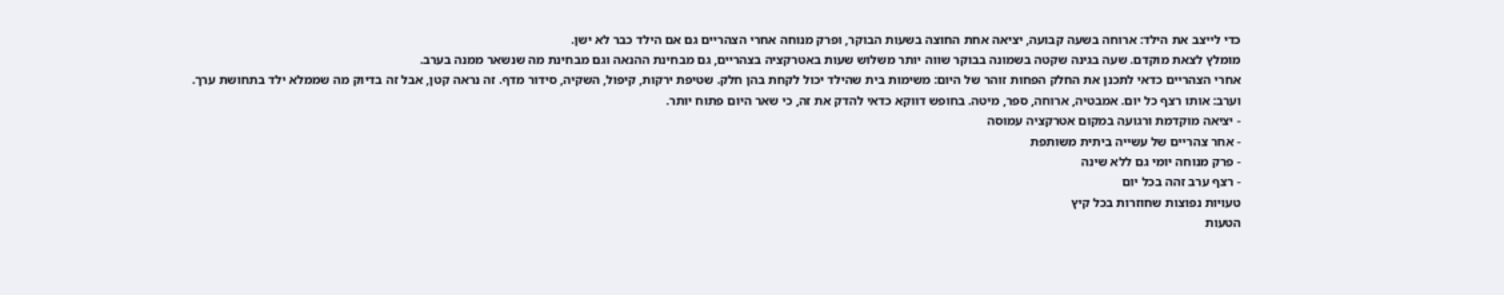כדי לייצב את הילד: ארוחה בשעה קבועה, יציאה אחת החוצה בשעות הבוקר, ופרק מנוחה אחרי הצהריים גם אם הילד כבר לא ישן.
מומלץ לצאת מוקדם. שעה בגינה שקטה בשמונה בבוקר שווה יותר משלוש שעות באטרקציה בצהריים, גם מבחינת ההנאה וגם מבחינת מה שנשאר ממנה בערב.
אחרי הצהריים כדאי לתכנן את החלק הפחות זוהר של היום: משימות בית שהילד יכול לקחת בהן חלק. שטיפת ירקות, קיפול, השקיה, סידור מדף. זה נראה קטן, אבל זה בדיוק מה שממלא ילד בתחושת ערך.
וערב: אותו רצף כל יום. אמבטיה, ארוחה, ספר, מיטה. בחופש דווקא כדאי להדק את זה, כי שאר היום פתוח יותר.
- יציאה מוקדמת ורגועה במקום אטרקציה עמוסה
- אחר צהריים של עשייה ביתית משותפת
- פרק מנוחה יומי גם ללא שינה
- רצף ערב זהה בכל יום
טעויות נפוצות שחוזרות בכל קיץ
הטעות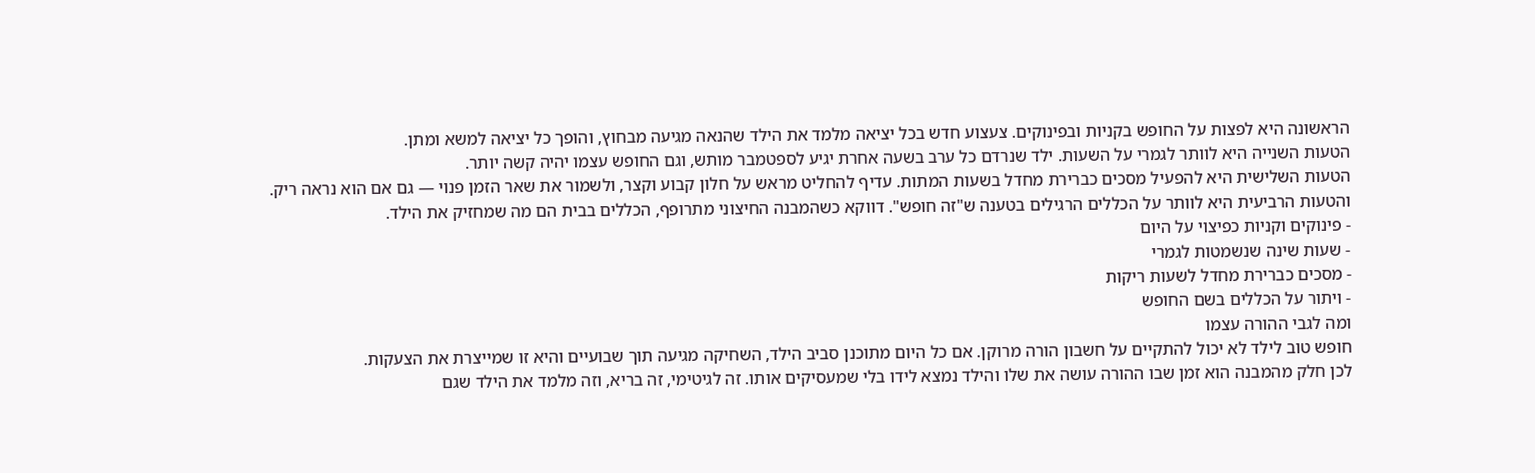הראשונה היא לפצות על החופש בקניות ובפינוקים. צעצוע חדש בכל יציאה מלמד את הילד שהנאה מגיעה מבחוץ, והופך כל יציאה למשא ומתן.
הטעות השנייה היא לוותר לגמרי על השעות. ילד שנרדם כל ערב בשעה אחרת יגיע לספטמבר מותש, וגם החופש עצמו יהיה קשה יותר.
הטעות השלישית היא להפעיל מסכים כברירת מחדל בשעות המתות. עדיף להחליט מראש על חלון קבוע וקצר, ולשמור את שאר הזמן פנוי — גם אם הוא נראה ריק.
והטעות הרביעית היא לוותר על הכללים הרגילים בטענה ש"זה חופש". דווקא כשהמבנה החיצוני מתרופף, הכללים בבית הם מה שמחזיק את הילד.
- פינוקים וקניות כפיצוי על היום
- שעות שינה שנשמטות לגמרי
- מסכים כברירת מחדל לשעות ריקות
- ויתור על הכללים בשם החופש
ומה לגבי ההורה עצמו
חופש טוב לילד לא יכול להתקיים על חשבון הורה מרוקן. אם כל היום מתוכנן סביב הילד, השחיקה מגיעה תוך שבועיים והיא זו שמייצרת את הצעקות.
לכן חלק מהמבנה הוא זמן שבו ההורה עושה את שלו והילד נמצא לידו בלי שמעסיקים אותו. זה לגיטימי, זה בריא, וזה מלמד את הילד שגם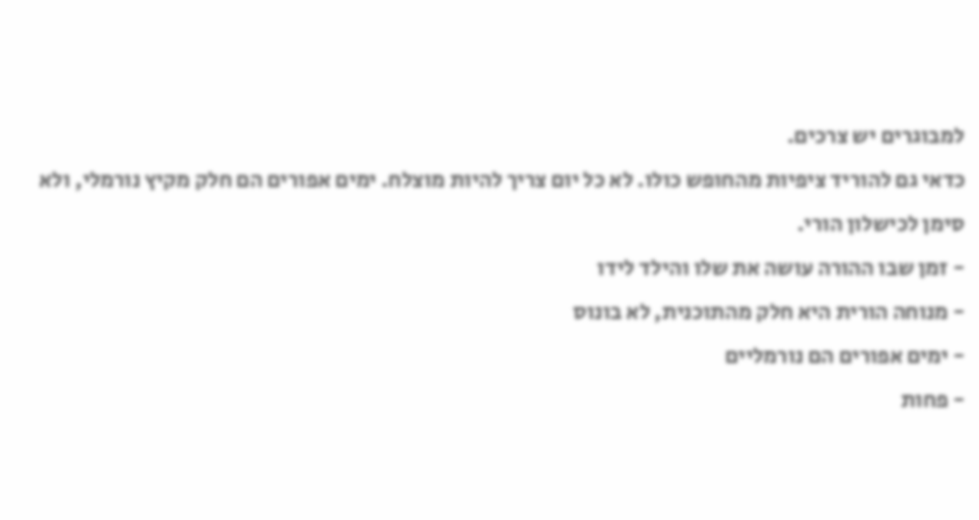למבוגרים יש צרכים.
כדאי גם להוריד ציפיות מהחופש כולו. לא כל יום צריך להיות מוצלח. ימים אפורים הם חלק מקיץ נורמלי, ולא סימן לכישלון הורי.
- זמן שבו ההורה עושה את שלו והילד לידו
- מנוחה הורית היא חלק מהתוכנית, לא בונוס
- ימים אפורים הם נורמליים
- פחות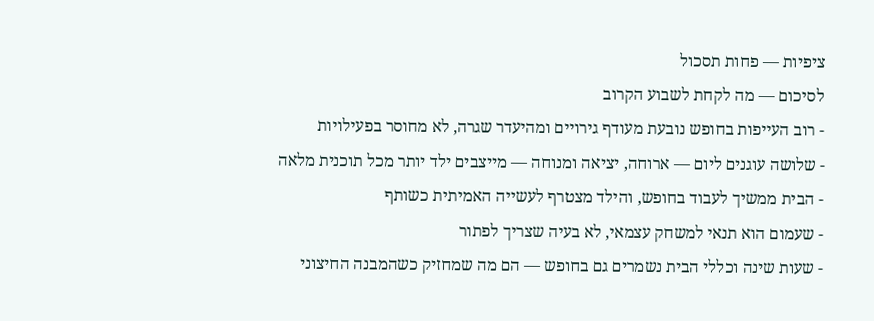ציפיות — פחות תסכול
לסיכום — מה לקחת לשבוע הקרוב
- רוב העייפות בחופש נובעת מעודף גירויים ומהיעדר שגרה, לא מחוסר בפעילויות
- שלושה עוגנים ליום — ארוחה, יציאה ומנוחה — מייצבים ילד יותר מכל תוכנית מלאה
- הבית ממשיך לעבוד בחופש, והילד מצטרף לעשייה האמיתית כשותף
- שעמום הוא תנאי למשחק עצמאי, לא בעיה שצריך לפתור
- שעות שינה וכללי הבית נשמרים גם בחופש — הם מה שמחזיק כשהמבנה החיצוני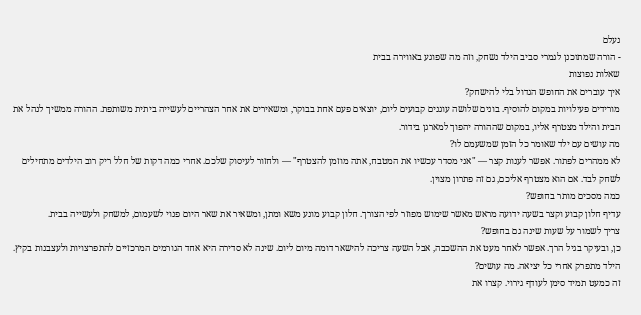נעלם
- הורה שמתוכנן לגמרי סביב הילד נשחק, וזה מה שפוגע באווירה בבית
שאלות נפוצות
איך עוברים את החופש הגדול בלי להישחק?
מורידים פעילויות במקום להוסיף. בונים שלושה עוגנים קבועים ליום, יוצאים פעם אחת בבוקר, ומשאירים את אחר הצהריים לעשייה ביתית משותפת. ההורה ממשיך לנהל את הבית והילד מצטרף אליו, במקום שההורה יהפוך למארגן בידור.
מה עושים עם ילד שאומר כל הזמן שמשעמם לו?
לא ממהרים לפתור. אפשר לענות קצר — "אני מסדר עכשיו את המטבח, אתה מוזמן להצטרף" — ולחזור לעיסוק שלכם. אחרי כמה דקות של חלל ריק רוב הילדים מתחילים לשחק לבד. אם הוא מצטרף אליכם, גם זה פתרון מצוין.
כמה מסכים מותר בחופש?
עדיף חלון קבוע וקצר בשעה ידועה מראש מאשר שימוש מפוזר לפי הצורך. חלון קבוע מונע משא ומתן, ומשאיר את שאר היום פנוי לשעמום, למשחק ולעשייה בבית.
צריך לשמור על שעות שינה גם בחופש?
כן, ובעיקר בגיל הרך. אפשר לאחר מעט את ההשכבה, אבל השעה צריכה להישאר דומה מיום ליום. שינה לא סדירה היא אחד הגורמים המרכזיים להתפרצויות ולעצבנות בקיץ.
הילד מתפרק אחרי כל יציאה. מה עושים?
זה כמעט תמיד סימן לעודף גירוי. קצרו את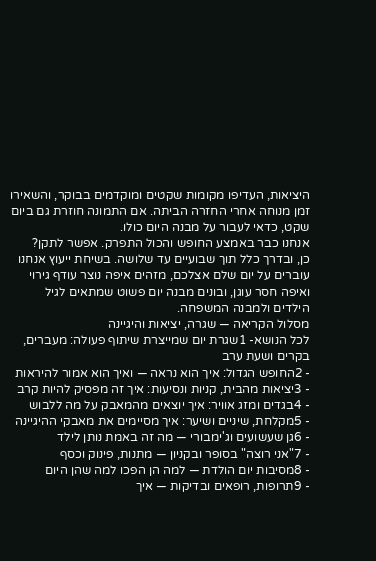היציאות, העדיפו מקומות שקטים ומוקדמים בבוקר, והשאירו זמן מנוחה אחרי החזרה הביתה. אם התמונה חוזרת גם ביום שקט, כדאי לעבור על מבנה היום כולו.
אנחנו כבר באמצע החופש והכול התפרק. אפשר לתקן?
כן, ובדרך כלל תוך שבועיים עד שלושה. בשיחת ייעוץ אנחנו עוברים על יום שלם אצלכם, מזהים איפה נוצר עודף גירוי ואיפה חסר עוגן, ובונים מבנה יום פשוט שמתאים לגיל הילדים ולמבנה המשפחה.
מסלול הקריאה — שגרה, יציאות והיגיינה
לכל הנושא- 1שגרת יום שמייצרת שיתוף פעולה: מעברים, בקרים ושעת ערב
- 2החופש הגדול: איך הוא נראה — ואיך הוא אמור להיראות
- 3יציאות מהבית, קניות ונסיעות: איך זה מפסיק להיות קרב
- 4בגדים ומזג אוויר: איך יוצאים מהמאבק על מה ללבוש
- 5מקלחת, שיניים ושיער: איך מסיימים את מאבקי ההיגיינה
- 6גן שעשועים וג'ימבורי — מה זה באמת נותן לילד
- 7"אני רוצה" בסופר ובקניון — מתנות, פינוק וכסף
- 8מסיבות יום הולדת — למה הן הפכו למה שהן היום
- 9תרופות, רופאים ובדיקות — איך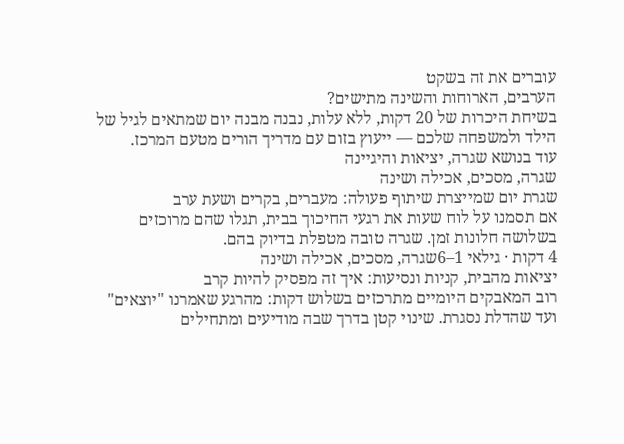עוברים את זה בשקט
הערבים, הארוחות והשינה מתישים?
בשיחת היכרות של 20 דקות, ללא עלות, נבנה מבנה יום שמתאים לגיל של הילד ולמשפחה שלכם — ייעוץ בזום עם מדריך הורים מטעם המרכז.
עוד בנושא שגרה, יציאות והיגיינה
שגרה, מסכים, אכילה ושינה
שגרת יום שמייצרת שיתוף פעולה: מעברים, בקרים ושעת ערב
אם תסמנו על לוח שעות את רגעי החיכוך בבית, תגלו שהם מרוכזים בשלושה חלונות זמן. שגרה טובה מטפלת בדיוק בהם.
4 דקות · גילאי 1–6שגרה, מסכים, אכילה ושינה
יציאות מהבית, קניות ונסיעות: איך זה מפסיק להיות קרב
רוב המאבקים היומיים מתרכזים בשלוש דקות: מהרגע שאמרנו "יוצאים" ועד שהדלת נסגרת. שינוי קטן בדרך שבה מודיעים ומתחילים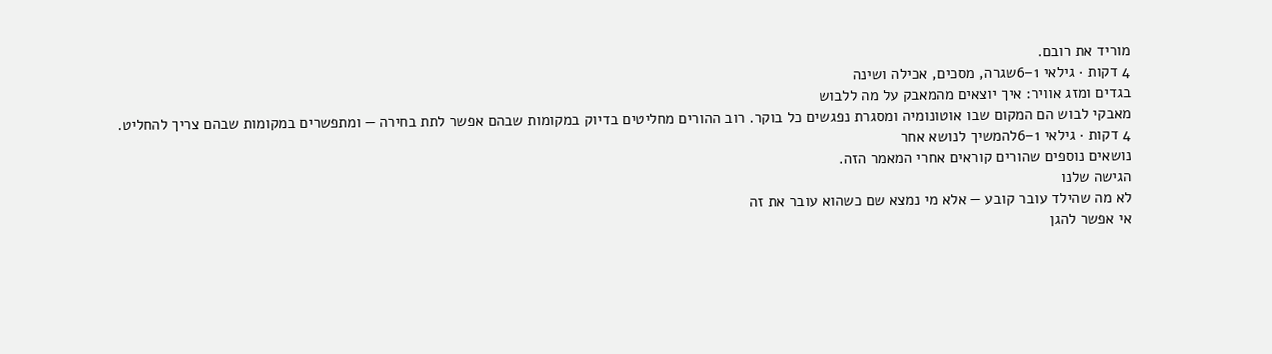מוריד את רובם.
4 דקות · גילאי 1–6שגרה, מסכים, אכילה ושינה
בגדים ומזג אוויר: איך יוצאים מהמאבק על מה ללבוש
מאבקי לבוש הם המקום שבו אוטונומיה ומסגרת נפגשים כל בוקר. רוב ההורים מחליטים בדיוק במקומות שבהם אפשר לתת בחירה — ומתפשרים במקומות שבהם צריך להחליט.
4 דקות · גילאי 1–6להמשיך לנושא אחר
נושאים נוספים שהורים קוראים אחרי המאמר הזה.
הגישה שלנו
לא מה שהילד עובר קובע — אלא מי נמצא שם כשהוא עובר את זה
אי אפשר להגן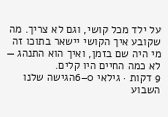על ילד מכל קושי, וגם לא צריך. מה שקובע איך הקושי יישאר בתוכו זה מי היה שם בזמן, ואיך הוא התנהג — לא כמה החיים היו קלים.
9 דקות · גילאי 0–6הגישה שלנו
השבוע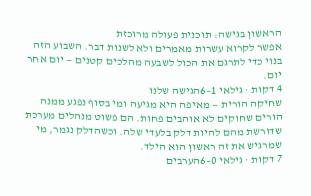הראשון בגישה: תוכנית פעולה מרוכזת
אפשר לקרוא עשרות מאמרים ולא לשנות דבר. השבוע הזה בנוי כדי לתרגם את הכול לשבעה מהלכים קטנים — יום אחר יום.
4 דקות · גילאי 1–6הגישה שלנו
שחיקה הורית — מאיפה היא מגיעה ומי בסוף נפגע ממנה
הורים שחוקים לא אוהבים פחות. הם פשוט מנהלים מערכת שדורשת מהם להיות דלק בלעדי שלה. וכשהדלק נגמר, מי שמרגיש את זה ראשון הוא הילד.
7 דקות · גילאי 0–6הערבים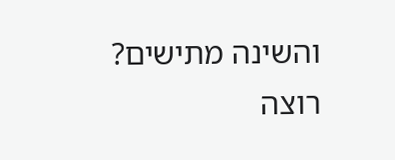והשינה מתישים?
רוצה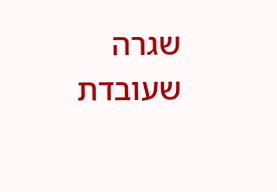שגרה שעובדת